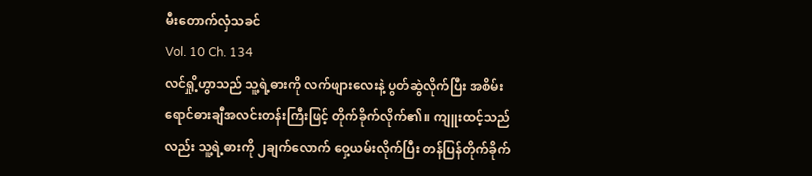မီးတောက်လှံသခင်
Vol. 10 Ch. 134
လင်ရှို့ဟွာသည် သူ့ရဲ့ဓားကို လက်ဖျားလေးနဲ့ ပွတ်ဆွဲလိုက်ပြီး အစိမ်းရောင်ဓားချီအလင်းတန်းကြီးဖြင့် တိုက်ခိုက်လိုက်၏။ ကျူးထင့်သည်လည်း သူ့ရဲ့ဓားကို ၂ချက်လောက် ဝှေ့ယမ်းလိုက်ပြီး တန်ပြန်တိုက်ခိုက်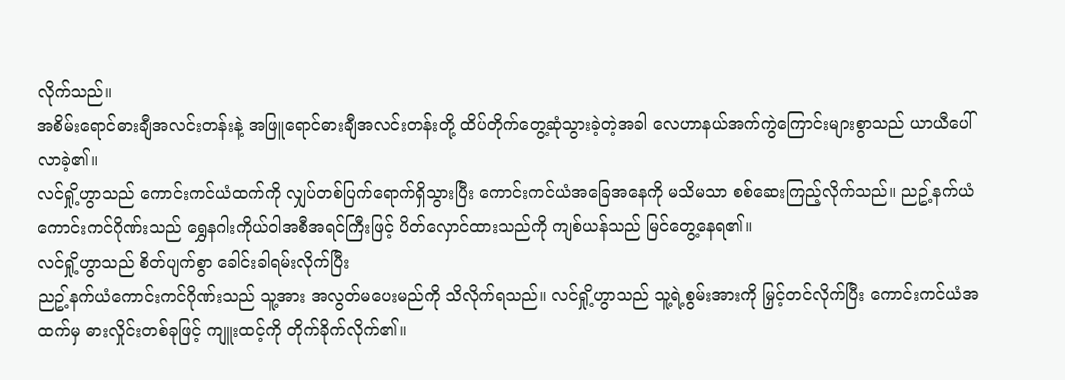လိုက်သည်။
အစိမ်းရောင်ဓားချီအလင်းတန်းနဲ့ အဖြူရောင်ဓားချီအလင်းတန်းတို့ ထိပ်တိုက်တွေ့ဆုံသွားခဲ့တဲ့အခါ လေဟာနယ်အက်ကွဲကြောင်းများစွာသည် ယာယီပေါ်လာခဲ့၏။
လင်ရှို့ဟွာသည် ကောင်းကင်ယံထက်ကို လျှပ်တစ်ပြက်ရောက်ရှိသွားပြီး ကောင်းကင်ယံအခြေအနေကို မသိမသာ စစ်ဆေးကြည့်လိုက်သည်။ ညဥ့်နက်ယံကောင်းကင်ဂိုဏ်းသည် ရွှေနဂါးကိုယ်ဝါအစီအရင်ကြီးဖြင့် ပိတ်လှောင်ထားသည်ကို ကျစ်ယန်သည် မြင်တွေ့နေရ၏။
လင်ရှို့ဟွာသည် စိတ်ပျက်စွာ ခေါင်းခါရမ်းလိုက်ပြီး
ညဥ့်နက်ယံကောင်းကင်ဂိုဏ်းသည် သူ့အား အလွတ်မပေးမည်ကို သိလိုက်ရသည်။ လင်ရှို့ဟွာသည် သူ့ရဲ့စွမ်းအားကို မြှင့်တင်လိုက်ပြီး ကောင်းကင်ယံအထက်မှ ဓားလှိုင်းတစ်ခုဖြင့် ကျူးထင့်ကို တိုက်ခိုက်လိုက်၏။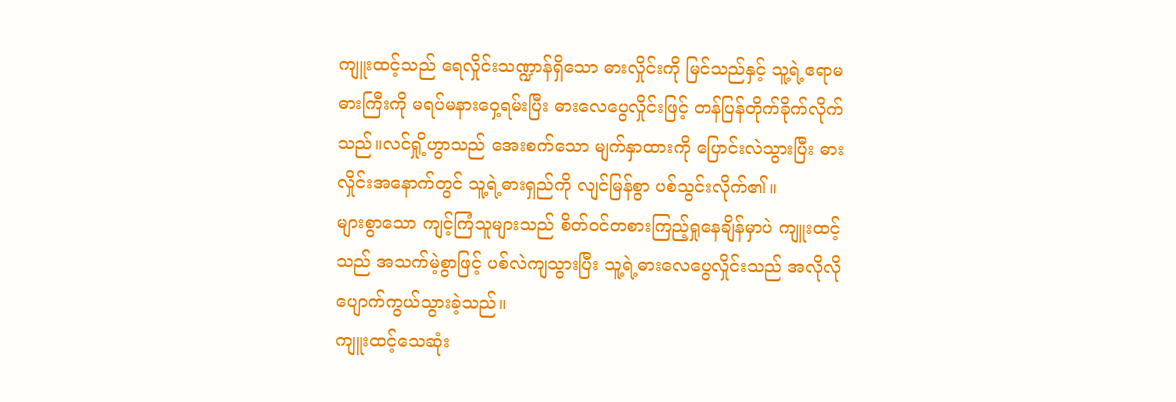ကျူးထင့်သည် ရေလှိုင်းသဏ္ဍာန်ရှိသော ဓားလှိုင်းကို မြင်သည်နှင့် သူ့ရဲ့ဧရာမဓားကြီးကို မရပ်မနားဝှေ့ရမ်းပြီး ဓားလေပွေလှိုင်းဖြင့် တန်ပြန်တိုက်ခိုက်လိုက်သည်။လင်ရှို့ဟွာသည် အေးစက်သော မျက်နှာထားကို ပြောင်းလဲသွားပြီး ဓားလှိုင်းအနောက်တွင် သူ့ရဲ့ဓားရှည်ကို လျင်မြန်စွာ ပစ်သွင်းလိုက်၏။
များစွာသော ကျင့်ကြံသူများသည် စိတ်ဝင်တစားကြည့်ရှုနေချိန်မှာပဲ ကျူးထင့်သည် အသက်မဲ့စွာဖြင့် ပစ်လဲကျသွားပြီး သူ့ရဲ့ဓားလေပွေလှိုင်းသည် အလိုလို ပျောက်ကွယ်သွားခဲ့သည်။
ကျူးထင့်သေဆုံး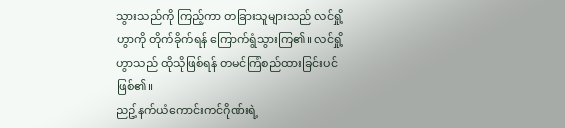သွားသည်ကို ကြည့်ကာ တခြားသူများသည် လင်ရှို့ဟွာကို တိုက်ခိုက်ရန် ကြောက်ရွံသွားကြ၏။ လင်ရှို့ဟွာသည် ထိုသိုဖြစ်ရန် တမင်ကြံစည်ထားခြင်းပင်ဖြစ်၏။
ညဥ့်နက်ယံကောင်းကင်ဂိုဏ်းရဲ့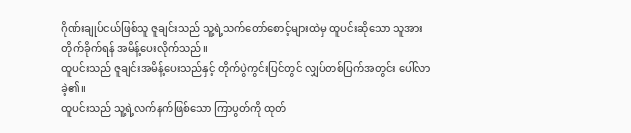ဂိုဏ်းချုပ်ငယ်ဖြစ်သူ ဇူချင်းသည် သူ့ရဲ့သက်တော်စောင့်များထဲမှ ထူပင်းဆိုသော သူအား တိုက်ခိုက်ရန် အမိန့်ပေးလိုက်သည်။
ထူပင်းသည် ဇူချင်းအမိန့်ပေးသည်နှင့် တိုက်ပွဲကွင်းပြင်တွင် လျှပ်တစ်ပြက်အတွင်း ပေါ်လာခဲ့၏။
ထူပင်းသည် သူ့ရဲ့လက်နက်ဖြစ်သော ကြာပွတ်ကို ထုတ်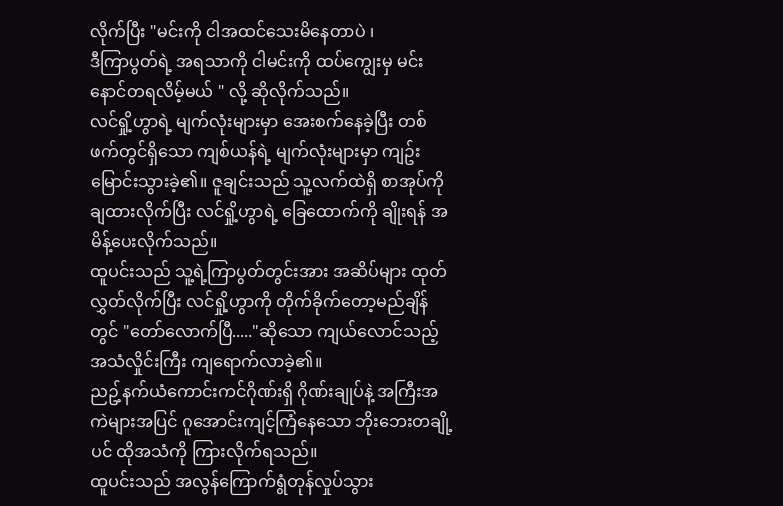လိုက်ပြီး "မင်းကို ငါအထင်သေးမိနေတာပဲ ၊
ဒီကြာပွတ်ရဲ့ အရသာကို ငါမင်းကို ထပ်ကျွေးမှ မင်းနောင်တရလိမ့်မယ် " လို့ ဆိုလိုက်သည်။
လင်ရှို့ဟွာရဲ့ မျက်လုံးများမှာ အေးစက်နေခဲ့ပြီး တစ်ဖက်တွင်ရှိသော ကျစ်ယန်ရဲ့ မျက်လုံးများမှာ ကျဥ်းမြောင်းသွားခဲ့၏။ ဇူချင်းသည် သူ့လက်ထဲရှိ စာအုပ်ကို ချထားလိုက်ပြီး လင်ရှို့ဟွာရဲ့ ခြေထောက်ကို ချိုးရန် အမိန့်ပေးလိုက်သည်။
ထူပင်းသည် သူ့ရဲ့ကြာပွတ်တွင်းအား အဆိပ်များ ထုတ်လွှတ်လိုက်ပြီး လင်ရှို့ဟွာကို တိုက်ခိုက်တော့မည်ချိန်တွင် "တော်လောက်ပြီ....."ဆိုသော ကျယ်လောင်သည့် အသံလှိုင်းကြီး ကျရောက်လာခဲ့၏။
ညဥ့်နက်ယံကောင်းကင်ဂိုဏ်းရှိ ဂိုဏ်းချုပ်နဲ့ အကြီးအကဲများအပြင် ဂူအောင်းကျင့်ကြံနေသော ဘိုးဘေးတချို့ပင် ထိုအသံကို ကြားလိုက်ရသည်။
ထူပင်းသည် အလွန်ကြောက်ရွံတုန်လှုပ်သွား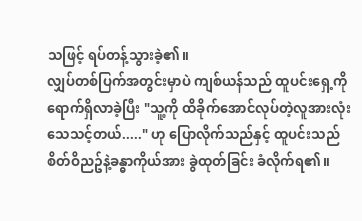သဖြင့် ရပ်တန့်သွားခဲ့၏။
လျှပ်တစ်ပြက်အတွင်းမှာပဲ ကျစ်ယန်သည် ထူပင်းရှေ့ကို ရောက်ရှိလာခဲ့ပြီး "သူ့ကို ထိခိုက်အောင်လုပ်တဲ့လူအားလုံး သေသင့်တယ်....." ဟု ပြောလိုက်သည်နှင့် ထူပင်းသည် စိတ်ဝိညဥ်နဲ့ခန္ဓာကိုယ်အား ခွဲထုတ်ခြင်း ခံလိုက်ရ၏။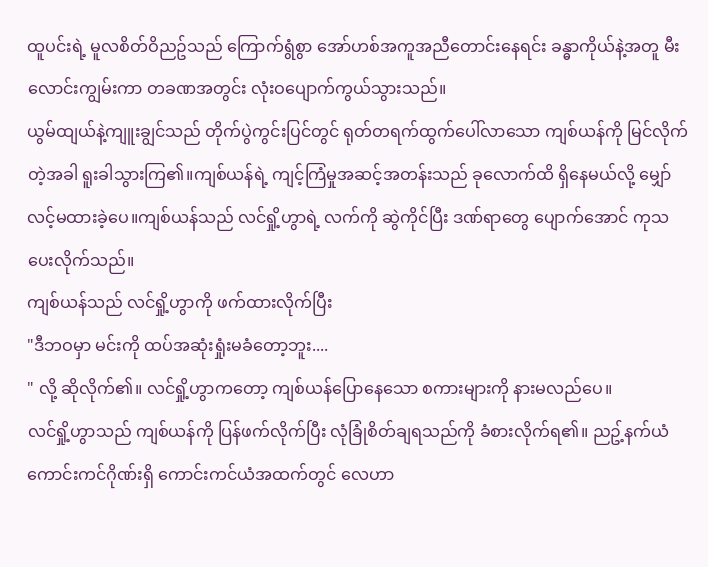ထူပင်းရဲ့ မူလစိတ်ဝိညဥ်သည် ကြောက်ရွံစွာ အော်ဟစ်အကူအညီတောင်းနေရင်း ခန္ဓာကိုယ်နဲ့အတူ မီးလောင်းကျွမ်းကာ တခဏအတွင်း လုံးဝပျောက်ကွယ်သွားသည်။
ယွမ်ထျယ်နဲ့ကျူးချွင်သည် တိုက်ပွဲကွင်းပြင်တွင် ရုတ်တရက်ထွက်ပေါ်လာသော ကျစ်ယန်ကို မြင်လိုက်တဲ့အခါ ရူးခါသွားကြ၏။ကျစ်ယန်ရဲ့ ကျင့်ကြံမှုအဆင့်အတန်းသည် ခုလောက်ထိ ရှိနေမယ်လို့ မျှော်လင့်မထားခဲ့ပေ။ကျစ်ယန်သည် လင်ရှို့ဟွာရဲ့ လက်ကို ဆွဲကိုင်ပြီး ဒဏ်ရာတွေ ပျောက်အောင် ကုသပေးလိုက်သည်။
ကျစ်ယန်သည် လင်ရှို့ဟွာကို ဖက်ထားလိုက်ပြီး
"ဒီဘဝမှာ မင်းကို ထပ်အဆုံးရှုံးမခံတော့ဘူး....
" လို့ ဆိုလိုက်၏။ လင်ရှို့ဟွာကတော့ ကျစ်ယန်ပြောနေသော စကားများကို နားမလည်ပေ။
လင်ရှို့ဟွာသည် ကျစ်ယန်ကို ပြန်ဖက်လိုက်ပြီး လုံခြုံစိတ်ချရသည်ကို ခံစားလိုက်ရ၏။ ညဥ့်နက်ယံကောင်းကင်ဂိုဏ်းရှိ ကောင်းကင်ယံအထက်တွင် လေဟာ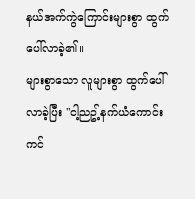နယ်အက်ကွဲကြောင်းများစွာ ထွက်ပေါ်လာခဲ့၏။
များစွာသော လူများစွာ ထွက်ပေါ်လာခဲ့ပြီး "ငါ့ညဥ့်နက်ယံကောင်းကင်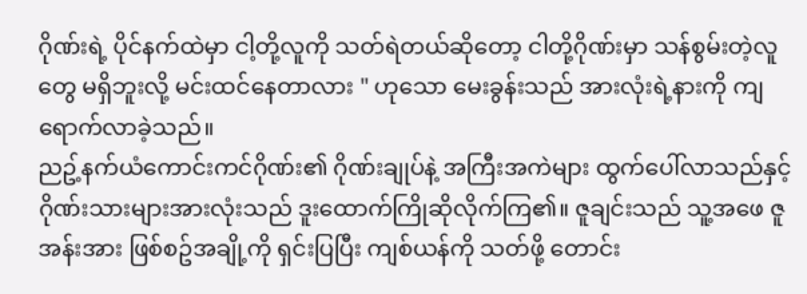ဂိုဏ်းရဲ့ ပိုင်နက်ထဲမှာ ငါ့တို့လူကို သတ်ရဲတယ်ဆိုတော့ ငါတို့ဂိုဏ်းမှာ သန်စွမ်းတဲ့လူတွေ မရှိဘူးလို့ မင်းထင်နေတာလား " ဟုသော မေးခွန်းသည် အားလုံးရဲ့နားကို ကျရောက်လာခဲ့သည်။
ညဥ့်နက်ယံကောင်းကင်ဂိုဏ်း၏ ဂိုဏ်းချုပ်နဲ့ အကြီးအကဲများ ထွက်ပေါ်လာသည်နှင့် ဂိုဏ်းသားများအားလုံးသည် ဒူးထောက်ကြိုဆိုလိုက်ကြ၏။ ဇူချင်းသည် သူ့အဖေ ဇူအန်းအား ဖြစ်စဥ်အချို့ကို ရှင်းပြပြီး ကျစ်ယန်ကို သတ်ဖို့ တောင်း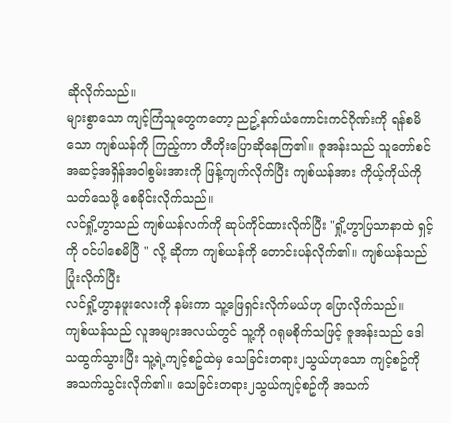ဆိုလိုက်သည်။
များစွာသော ကျင့်ကြံသူတွေကတော့ ညဥ့်နက်ယံကောင်းကင်ဂိုဏ်းကို ရန်စမိသော ကျစ်ယန်ကို ကြည့်ကာ တီတိုးပြောဆိုနေကြ၏။ ဇူအန်းသည် သူတော်စင်အဆင့်အရှိန်အဝါစွမ်းအားကို ဖြန့်ကျက်လိုက်ပြီး ကျစ်ယန်အား ကိုယ့်ကိုယ်ကို သတ်သေဖို့ စေခိုင်းလိုက်သည်။
လင်ရှို့ဟွာသည် ကျစ်ယန်လက်ကို ဆုပ်ကိုင်ထားလိုက်ပြီး "ရှို့ဟွာပြသာနာထဲ ရှင့်ကို ဝင်ပါစေမိပြီ " လို့ ဆိုကာ ကျစ်ယန်ကို တောင်းပန်လိုက်၏။ ကျစ်ယန်သည် ပြုံးလိုက်ပြီး
လင်ရှို့ဟွာနဖူးလေးကို နမ်းကာ သူ့ဖြေရှင်းလိုက်မယ်ဟု ပြောလိုက်သည်။
ကျစ်ယန်သည် လူအများအလယ်တွင် သူ့ကို ဂရုမစိုက်သဖြင့် ဇူအန်းသည် ဒေါသထွက်သွားပြီး သူ့ရဲ့ကျင့်စဥ်ထဲမှ သေခြင်းတရား၂သွယ်ဟုသော ကျင့်စဥ်ကို အသက်သွင်းလိုက်၏။ သေခြင်းတရား၂သွယ်ကျင့်စဥ်ကို အသက်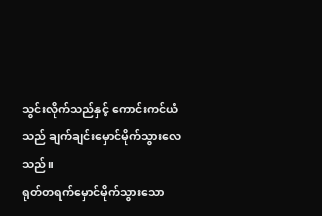သွင်းလိုက်သည်နှင့် ကောင်းကင်ယံသည် ချက်ချင်းမှောင်မိုက်သွားလေသည်။
ရုတ်တရက်မှောင်မိုက်သွားသော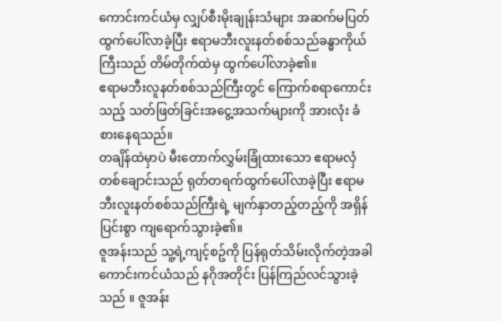ကောင်းကင်ယံမှ လျှပ်စီးမိုးချုန်းသံများ အဆက်မပြတ်ထွက်ပေါ်လာခဲ့ပြီး ဧရာမဘီးလူးနတ်စစ်သည်ခန္ဓာကိုယ်ကြီးသည် တိမ်တိုက်ထဲမှ ထွက်ပေါ်လာခဲ့၏။
ဧရာမဘီးလူနတ်စစ်သည်ကြီးတွင် ကြောက်စရာကောင်းသည့် သတ်ဖြတ်ခြင်းအငွေ့အသက်များကို အားလုံး ခံစားနေရသည်။
တချိန်ထဲမှာပဲ မီးတောက်လွှမ်းခြုံထားသော ဧရာမလှံတစ်ချောင်းသည် ရုတ်တရက်ထွက်ပေါ်လာခဲ့ပြီး ဧရာမဘီးလူးနတ်စစ်သည်ကြီးရဲ့ မျက်နှာတည့်တည့်ကို အရှိန်ပြင်းစွာ ကျရောက်သွားခဲ့၏။
ဇူအန်းသည် သူ့ရဲ့ကျင့်စဥ်ကို ပြန်ရုတ်သိမ်းလိုက်တဲ့အခါ ကောင်းကင်ယံသည် နဂိုအတိုင်း ပြန်ကြည်လင်သွားခဲ့သည် ။ ဇူအန်း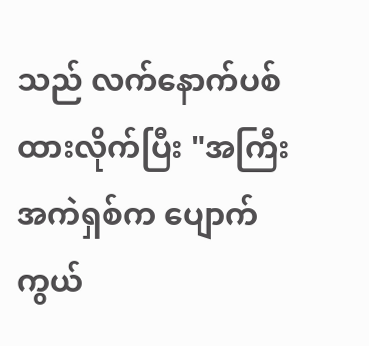သည် လက်နောက်ပစ်ထားလိုက်ပြီး "အကြီးအကဲရှစ်က ပျောက်ကွယ်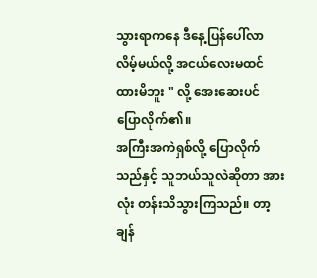သွားရာကနေ ဒီနေ့ပြန်ပေါ်လာလိမ့်မယ်လို့ အငယ်လေးမထင်ထားမိဘူး " လို့ အေးဆေးပင် ပြောလိုက်၏။
အကြီးအကဲရှစ်လို့ ပြောလိုက်သည်နှင့် သူဘယ်သူလဲဆိုတာ အားလုံး တန်းသိသွားကြသည်။ တာ့ချန်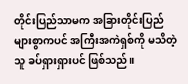တိုင်းပြည်သာမက အခြားတိုင်းပြည်များစွာကပင် အကြီးအကဲရှစ်ကို မသိတဲ့သူ ခပ်ရှားရှားပင် ဖြစ်သည်။